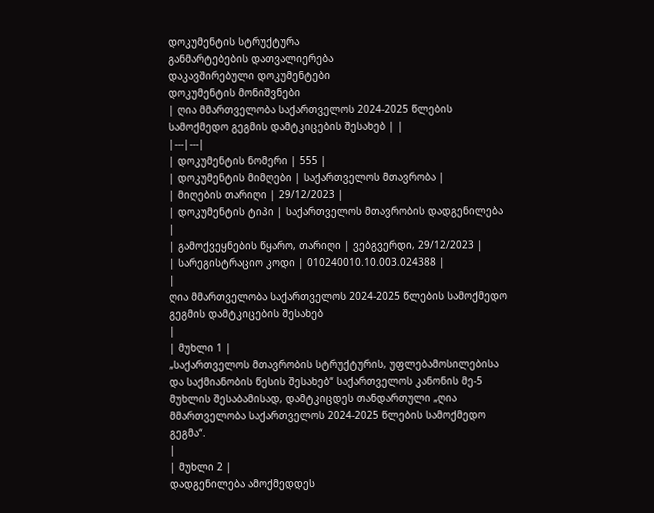დოკუმენტის სტრუქტურა
განმარტებების დათვალიერება
დაკავშირებული დოკუმენტები
დოკუმენტის მონიშვნები
| ღია მმართველობა საქართველოს 2024-2025 წლების სამოქმედო გეგმის დამტკიცების შესახებ | |
|---|---|
| დოკუმენტის ნომერი | 555 |
| დოკუმენტის მიმღები | საქართველოს მთავრობა |
| მიღების თარიღი | 29/12/2023 |
| დოკუმენტის ტიპი | საქართველოს მთავრობის დადგენილება |
| გამოქვეყნების წყარო, თარიღი | ვებგვერდი, 29/12/2023 |
| სარეგისტრაციო კოდი | 010240010.10.003.024388 |
|
ღია მმართველობა საქართველოს 2024-2025 წლების სამოქმედო გეგმის დამტკიცების შესახებ
|
| მუხლი 1 |
„საქართველოს მთავრობის სტრუქტურის, უფლებამოსილებისა და საქმიანობის წესის შესახებ“ საქართველოს კანონის მე-5 მუხლის შესაბამისად, დამტკიცდეს თანდართული „ღია მმართველობა საქართველოს 2024-2025 წლების სამოქმედო გეგმა“.
|
| მუხლი 2 |
დადგენილება ამოქმედდეს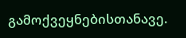გამოქვეყნებისთანავე.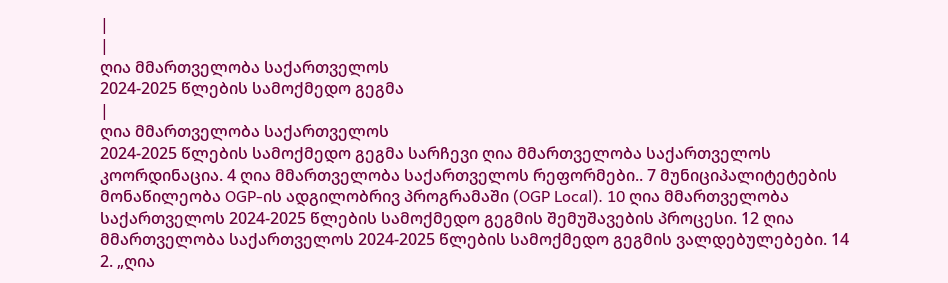|
|
ღია მმართველობა საქართველოს
2024-2025 წლების სამოქმედო გეგმა
|
ღია მმართველობა საქართველოს
2024-2025 წლების სამოქმედო გეგმა სარჩევი ღია მმართველობა საქართველოს კოორდინაცია. 4 ღია მმართველობა საქართველოს რეფორმები.. 7 მუნიციპალიტეტების მონაწილეობა OGP-ის ადგილობრივ პროგრამაში (OGP Local). 10 ღია მმართველობა საქართველოს 2024-2025 წლების სამოქმედო გეგმის შემუშავების პროცესი. 12 ღია მმართველობა საქართველოს 2024-2025 წლების სამოქმედო გეგმის ვალდებულებები. 14 2. „ღია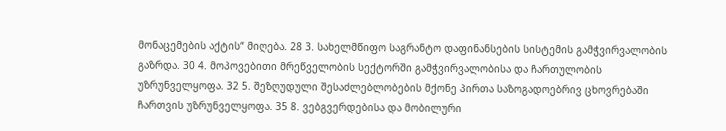მონაცემების აქტის“ მიღება. 28 3. სახელმწიფო საგრანტო დაფინანსების სისტემის გამჭვირვალობის გაზრდა. 30 4. მოპოვებითი მრეწველობის სექტორში გამჭვირვალობისა და ჩართულობის უზრუნველყოფა. 32 5. შეზღუდული შესაძლებლობების მქონე პირთა საზოგადოებრივ ცხოვრებაში ჩართვის უზრუნველყოფა. 35 8. ვებგვერდებისა და მობილური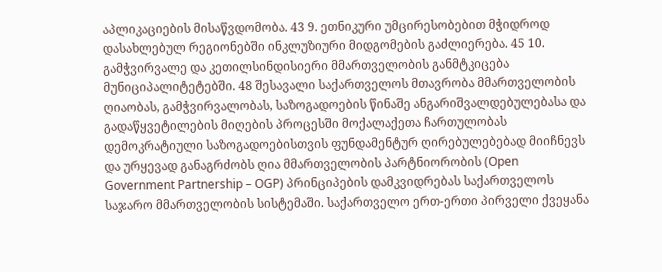აპლიკაციების მისაწვდომობა. 43 9. ეთნიკური უმცირესობებით მჭიდროდ დასახლებულ რეგიონებში ინკლუზიური მიდგომების გაძლიერება. 45 10. გამჭვირვალე და კეთილსინდისიერი მმართველობის განმტკიცება მუნიციპალიტეტებში. 48 შესავალი საქართველოს მთავრობა მმართველობის ღიაობას, გამჭვირვალობას, საზოგადოების წინაშე ანგარიშვალდებულებასა და გადაწყვეტილების მიღების პროცესში მოქალაქეთა ჩართულობას დემოკრატიული საზოგადოებისთვის ფუნდამენტურ ღირებულებებად მიიჩნევს და ურყევად განაგრძობს ღია მმართველობის პარტნიორობის (Open Government Partnership – OGP) პრინციპების დამკვიდრებას საქართველოს საჯარო მმართველობის სისტემაში. საქართველო ერთ-ერთი პირველი ქვეყანა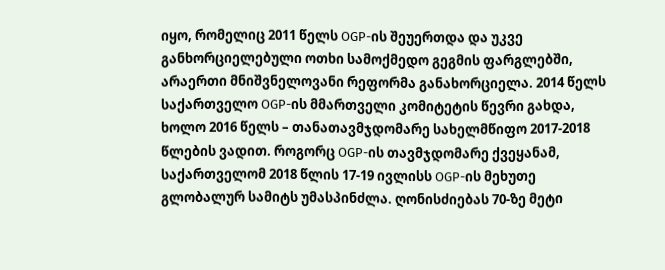იყო, რომელიც 2011 წელს OGP-ის შეუერთდა და უკვე განხორციელებული ოთხი სამოქმედო გეგმის ფარგლებში, არაერთი მნიშვნელოვანი რეფორმა განახორციელა. 2014 წელს საქართველო OGP-ის მმართველი კომიტეტის წევრი გახდა, ხოლო 2016 წელს – თანათავმჯდომარე სახელმწიფო 2017-2018 წლების ვადით. როგორც OGP-ის თავმჯდომარე ქვეყანამ, საქართველომ 2018 წლის 17-19 ივლისს OGP-ის მეხუთე გლობალურ სამიტს უმასპინძლა. ღონისძიებას 70-ზე მეტი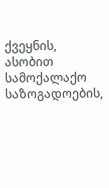ქვეყნის, ასობით სამოქალაქო საზოგადოების,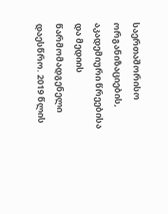საერთაშორისო ორგანიზაციების, აკადემიური წრეებისა და მედიის წარმომადგენელი დაესწრო. 2019 წლის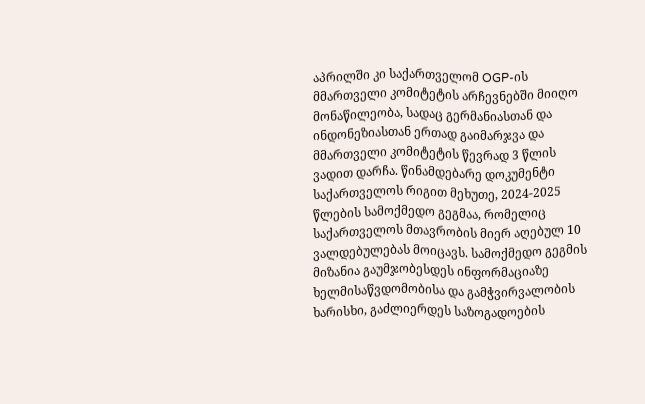აპრილში კი საქართველომ OGP-ის მმართველი კომიტეტის არჩევნებში მიიღო მონაწილეობა, სადაც გერმანიასთან და ინდონეზიასთან ერთად გაიმარჯვა და მმართველი კომიტეტის წევრად 3 წლის ვადით დარჩა. წინამდებარე დოკუმენტი საქართველოს რიგით მეხუთე, 2024-2025 წლების სამოქმედო გეგმაა, რომელიც საქართველოს მთავრობის მიერ აღებულ 10 ვალდებულებას მოიცავს. სამოქმედო გეგმის მიზანია გაუმჯობესდეს ინფორმაციაზე ხელმისაწვდომობისა და გამჭვირვალობის ხარისხი, გაძლიერდეს საზოგადოების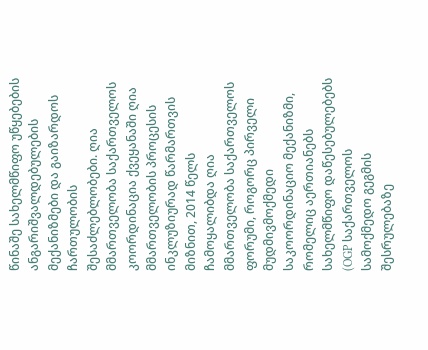წინაშე სახელმწიფო უწყებების ანგარიშვალდებულების მექანიზმები და გაიზარდოს ჩართულობის შესაძლებლობები. ღია მმართველობა საქართველოს კოორდინაცია ქვეყანაში ღია მმართველობის პროცესის ინკლუზიურად წარმართვის მიზნით, 2014 წელს ჩამოყალიბდა ღია მმართველობა საქართველოს ფორუმი, როგორც პირველი მუდმივმოქმედი საკოორდინაციო მექანიზმი, რომელიც აერთიანებს სახელმწიფო დაწესებულებებს (OGP საქართველოს სამოქმედო გეგმის შესრულებაზე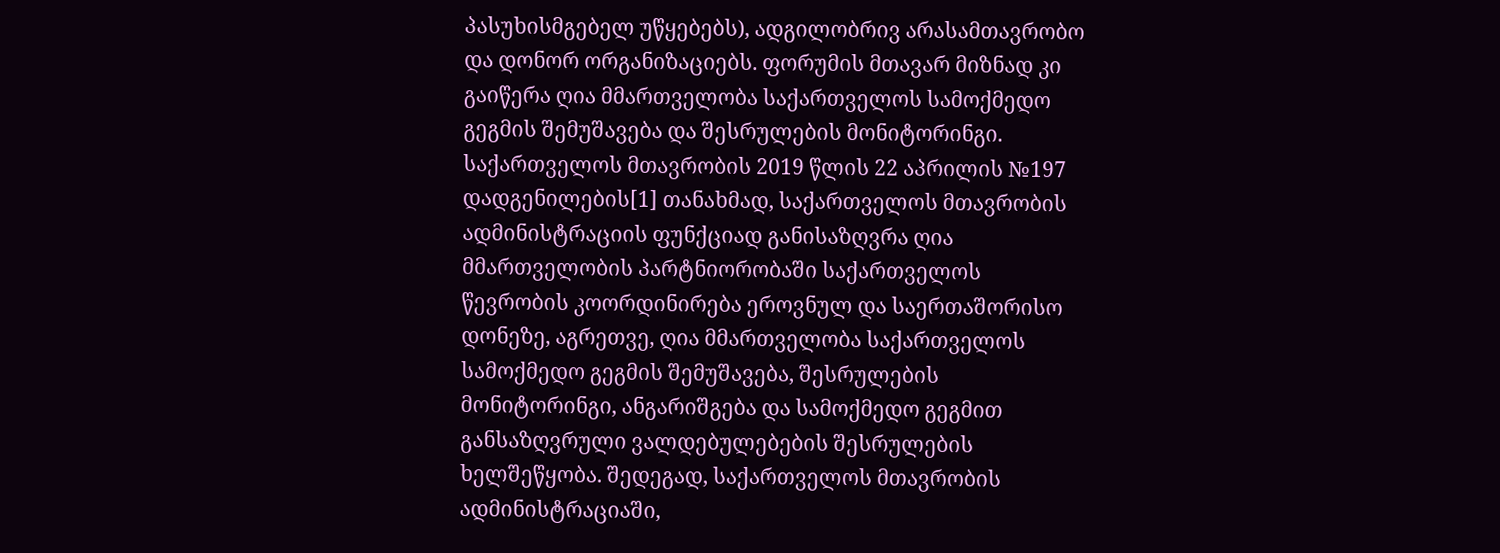პასუხისმგებელ უწყებებს), ადგილობრივ არასამთავრობო და დონორ ორგანიზაციებს. ფორუმის მთავარ მიზნად კი გაიწერა ღია მმართველობა საქართველოს სამოქმედო გეგმის შემუშავება და შესრულების მონიტორინგი. საქართველოს მთავრობის 2019 წლის 22 აპრილის №197 დადგენილების[1] თანახმად, საქართველოს მთავრობის ადმინისტრაციის ფუნქციად განისაზღვრა ღია მმართველობის პარტნიორობაში საქართველოს წევრობის კოორდინირება ეროვნულ და საერთაშორისო დონეზე, აგრეთვე, ღია მმართველობა საქართველოს სამოქმედო გეგმის შემუშავება, შესრულების მონიტორინგი, ანგარიშგება და სამოქმედო გეგმით განსაზღვრული ვალდებულებების შესრულების ხელშეწყობა. შედეგად, საქართველოს მთავრობის ადმინისტრაციაში,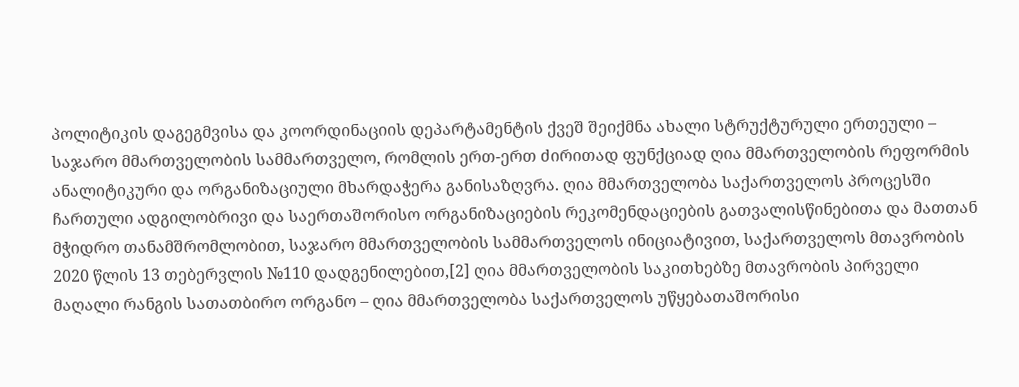პოლიტიკის დაგეგმვისა და კოორდინაციის დეპარტამენტის ქვეშ შეიქმნა ახალი სტრუქტურული ერთეული – საჯარო მმართველობის სამმართველო, რომლის ერთ-ერთ ძირითად ფუნქციად ღია მმართველობის რეფორმის ანალიტიკური და ორგანიზაციული მხარდაჭერა განისაზღვრა. ღია მმართველობა საქართველოს პროცესში ჩართული ადგილობრივი და საერთაშორისო ორგანიზაციების რეკომენდაციების გათვალისწინებითა და მათთან მჭიდრო თანამშრომლობით, საჯარო მმართველობის სამმართველოს ინიციატივით, საქართველოს მთავრობის 2020 წლის 13 თებერვლის №110 დადგენილებით,[2] ღია მმართველობის საკითხებზე მთავრობის პირველი მაღალი რანგის სათათბირო ორგანო – ღია მმართველობა საქართველოს უწყებათაშორისი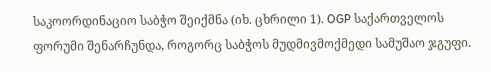საკოორდინაციო საბჭო შეიქმნა (იხ. ცხრილი 1). OGP საქართველოს ფორუმი შენარჩუნდა, როგორც საბჭოს მუდმივმოქმედი სამუშაო ჯგუფი.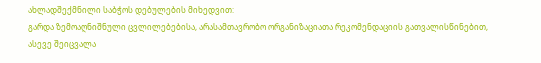ახლადშექმნილი საბჭოს დებულების მიხედვით:
გარდა ზემოაღნიშნული ცვლილებებისა, არასამთავრობო ორგანიზაციათა რეკომენდაციის გათვალისწინებით, ასევე შეიცვალა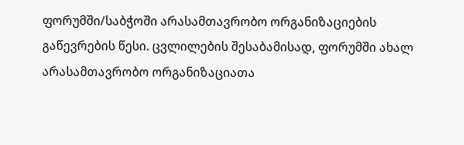ფორუმში/საბჭოში არასამთავრობო ორგანიზაციების გაწევრების წესი. ცვლილების შესაბამისად, ფორუმში ახალ არასამთავრობო ორგანიზაციათა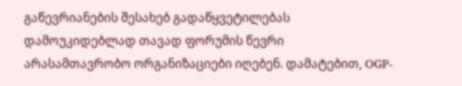გაწევრიანების შესახებ გადაწყვეტილებას დამოუკიდებლად თავად ფორუმის წევრი არასამთავრობო ორგანიზაციები იღებენ. დამატებით, OGP-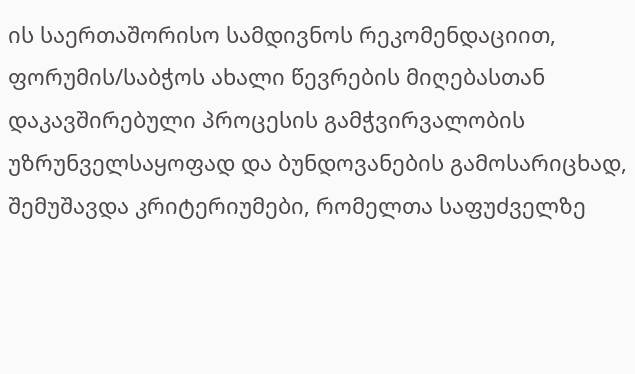ის საერთაშორისო სამდივნოს რეკომენდაციით, ფორუმის/საბჭოს ახალი წევრების მიღებასთან დაკავშირებული პროცესის გამჭვირვალობის უზრუნველსაყოფად და ბუნდოვანების გამოსარიცხად, შემუშავდა კრიტერიუმები, რომელთა საფუძველზე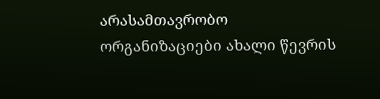არასამთავრობო ორგანიზაციები ახალი წევრის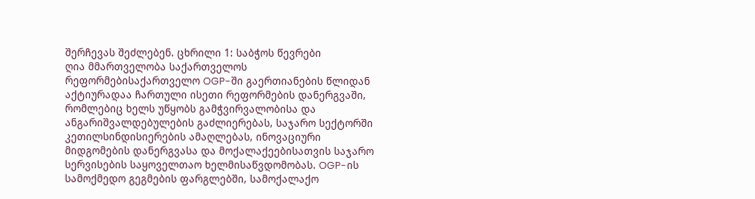შერჩევას შეძლებენ. ცხრილი 1: საბჭოს წევრები
ღია მმართველობა საქართველოს რეფორმებისაქართველო OGP-ში გაერთიანების წლიდან აქტიურადაა ჩართული ისეთი რეფორმების დანერგვაში, რომლებიც ხელს უწყობს გამჭვირვალობისა და ანგარიშვალდებულების გაძლიერებას, საჯარო სექტორში კეთილსინდისიერების ამაღლებას, ინოვაციური მიდგომების დანერგვასა და მოქალაქეებისათვის საჯარო სერვისების საყოველთაო ხელმისაწვდომობას. OGP-ის სამოქმედო გეგმების ფარგლებში, სამოქალაქო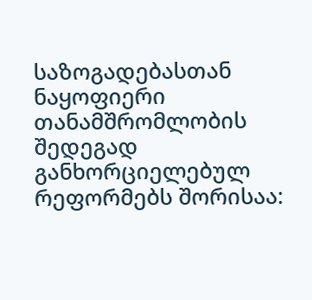საზოგადებასთან ნაყოფიერი თანამშრომლობის შედეგად განხორციელებულ რეფორმებს შორისაა: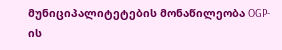მუნიციპალიტეტების მონაწილეობა OGP-ის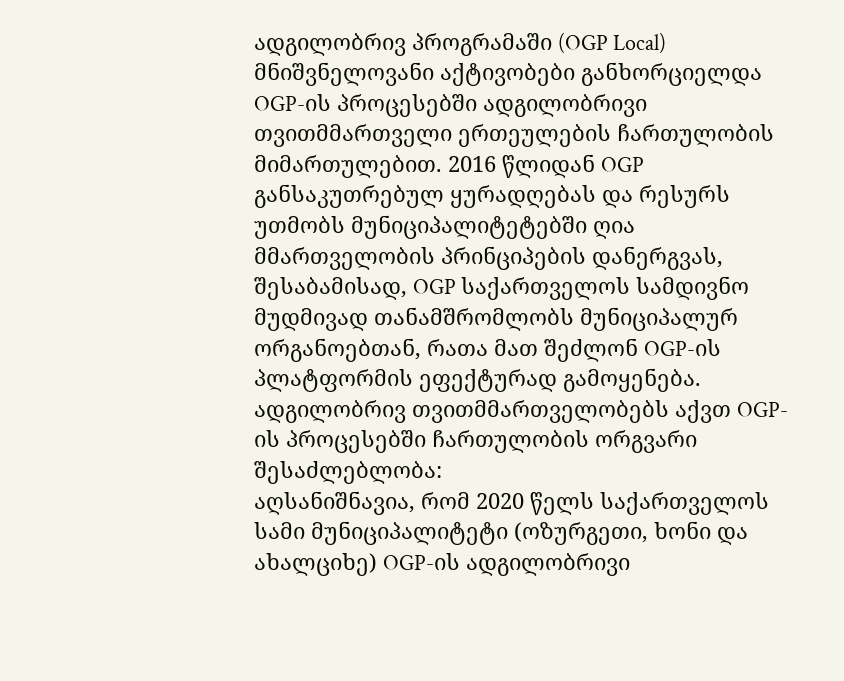ადგილობრივ პროგრამაში (OGP Local) მნიშვნელოვანი აქტივობები განხორციელდა OGP-ის პროცესებში ადგილობრივი თვითმმართველი ერთეულების ჩართულობის მიმართულებით. 2016 წლიდან OGP განსაკუთრებულ ყურადღებას და რესურს უთმობს მუნიციპალიტეტებში ღია მმართველობის პრინციპების დანერგვას, შესაბამისად, OGP საქართველოს სამდივნო მუდმივად თანამშრომლობს მუნიციპალურ ორგანოებთან, რათა მათ შეძლონ OGP-ის პლატფორმის ეფექტურად გამოყენება. ადგილობრივ თვითმმართველობებს აქვთ OGP-ის პროცესებში ჩართულობის ორგვარი შესაძლებლობა:
აღსანიშნავია, რომ 2020 წელს საქართველოს სამი მუნიციპალიტეტი (ოზურგეთი, ხონი და ახალციხე) OGP-ის ადგილობრივი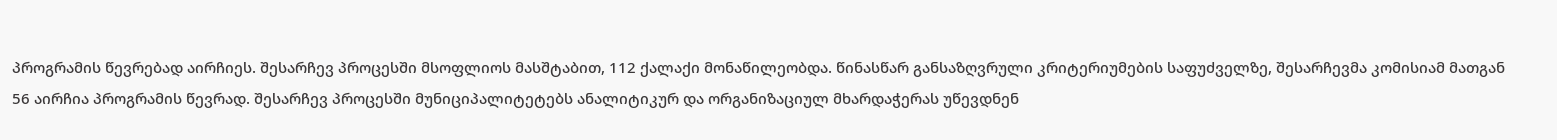პროგრამის წევრებად აირჩიეს. შესარჩევ პროცესში მსოფლიოს მასშტაბით, 112 ქალაქი მონაწილეობდა. წინასწარ განსაზღვრული კრიტერიუმების საფუძველზე, შესარჩევმა კომისიამ მათგან 56 აირჩია პროგრამის წევრად. შესარჩევ პროცესში მუნიციპალიტეტებს ანალიტიკურ და ორგანიზაციულ მხარდაჭერას უწევდნენ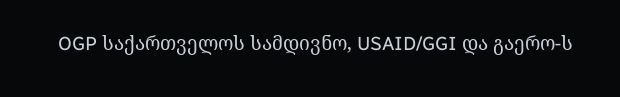OGP საქართველოს სამდივნო, USAID/GGI და გაერო-ს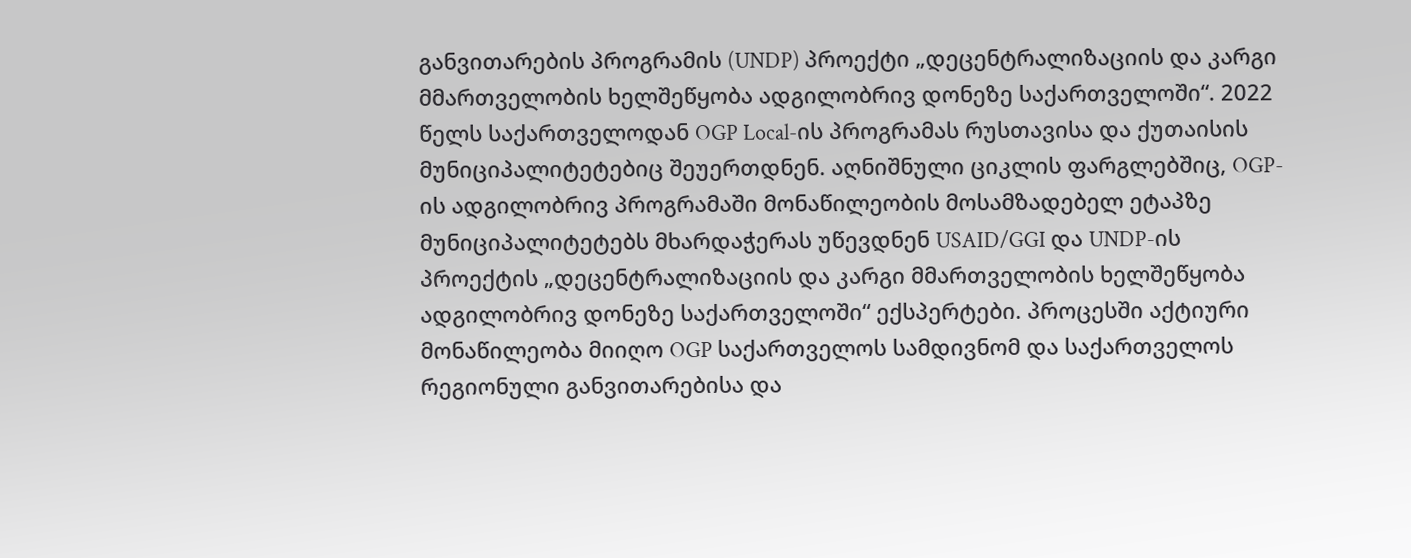განვითარების პროგრამის (UNDP) პროექტი „დეცენტრალიზაციის და კარგი მმართველობის ხელშეწყობა ადგილობრივ დონეზე საქართველოში“. 2022 წელს საქართველოდან OGP Local-ის პროგრამას რუსთავისა და ქუთაისის მუნიციპალიტეტებიც შეუერთდნენ. აღნიშნული ციკლის ფარგლებშიც, OGP-ის ადგილობრივ პროგრამაში მონაწილეობის მოსამზადებელ ეტაპზე მუნიციპალიტეტებს მხარდაჭერას უწევდნენ USAID/GGI და UNDP-ის პროექტის „დეცენტრალიზაციის და კარგი მმართველობის ხელშეწყობა ადგილობრივ დონეზე საქართველოში“ ექსპერტები. პროცესში აქტიური მონაწილეობა მიიღო OGP საქართველოს სამდივნომ და საქართველოს რეგიონული განვითარებისა და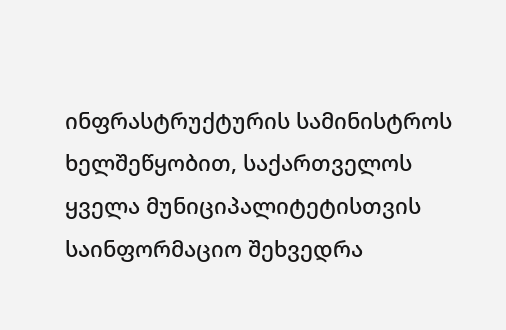ინფრასტრუქტურის სამინისტროს ხელშეწყობით, საქართველოს ყველა მუნიციპალიტეტისთვის საინფორმაციო შეხვედრა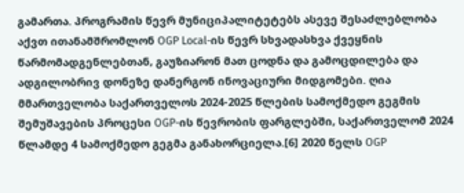გამართა. პროგრამის წევრ მუნიციპალიტეტებს ასევე შესაძლებლობა აქვთ ითანამშრომლონ OGP Local-ის წევრ სხვადასხვა ქვეყნის წარმომადგენლებთან, გაუზიარონ მათ ცოდნა და გამოცდილება და ადგილობრივ დონეზე დანერგონ ინოვაციური მიდგომები. ღია მმართველობა საქართველოს 2024-2025 წლების სამოქმედო გეგმის შემუშავების პროცესი OGP-ის წევრობის ფარგლებში, საქართველომ 2024 წლამდე 4 სამოქმედო გეგმა განახორციელა.[6] 2020 წელს OGP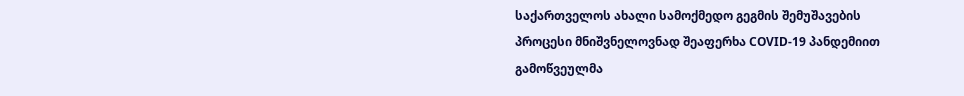საქართველოს ახალი სამოქმედო გეგმის შემუშავების პროცესი მნიშვნელოვნად შეაფერხა COVID-19 პანდემიით გამოწვეულმა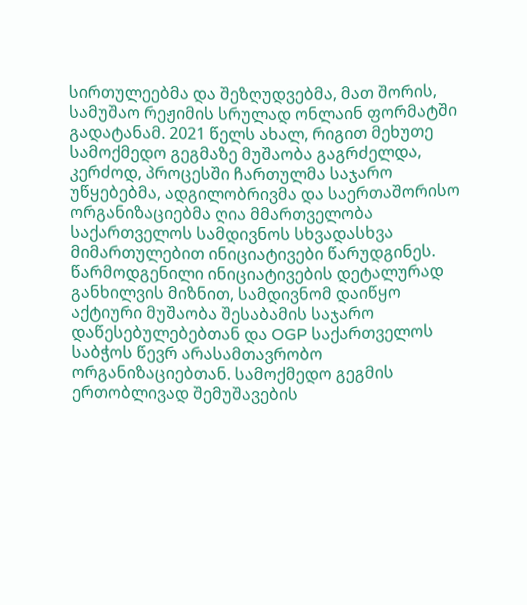სირთულეებმა და შეზღუდვებმა, მათ შორის, სამუშაო რეჟიმის სრულად ონლაინ ფორმატში გადატანამ. 2021 წელს ახალ, რიგით მეხუთე სამოქმედო გეგმაზე მუშაობა გაგრძელდა, კერძოდ, პროცესში ჩართულმა საჯარო უწყებებმა, ადგილობრივმა და საერთაშორისო ორგანიზაციებმა ღია მმართველობა საქართველოს სამდივნოს სხვადასხვა მიმართულებით ინიციატივები წარუდგინეს. წარმოდგენილი ინიციატივების დეტალურად განხილვის მიზნით, სამდივნომ დაიწყო აქტიური მუშაობა შესაბამის საჯარო დაწესებულებებთან და OGP საქართველოს საბჭოს წევრ არასამთავრობო ორგანიზაციებთან. სამოქმედო გეგმის ერთობლივად შემუშავების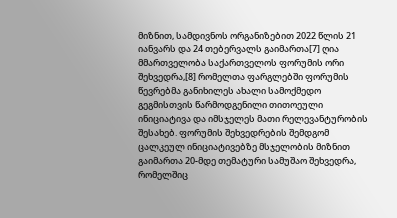მიზნით, სამდივნოს ორგანიზებით 2022 წლის 21 იანვარს და 24 თებერვალს გაიმართა[7] ღია მმართველობა საქართველოს ფორუმის ორი შეხვედრა,[8] რომელთა ფარგლებში ფორუმის წევრებმა განიხილეს ახალი სამოქმედო გეგმისთვის წარმოდგენილი თითოეული ინიციატივა და იმსჯელეს მათი რელევანტურობის შესახებ. ფორუმის შეხვედრების შემდგომ ცალკეულ ინიციატივებზე მსჯელობის მიზნით გაიმართა 20-მდე თემატური სამუშაო შეხვედრა, რომელშიც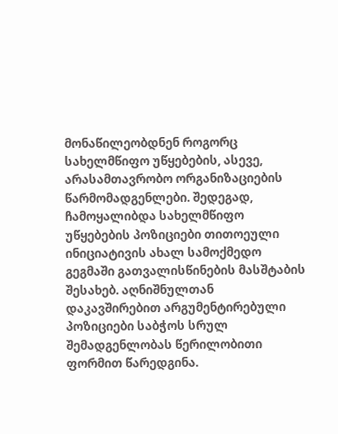მონაწილეობდნენ როგორც სახელმწიფო უწყებების, ასევე, არასამთავრობო ორგანიზაციების წარმომადგენლები. შედეგად, ჩამოყალიბდა სახელმწიფო უწყებების პოზიციები თითოეული ინიციატივის ახალ სამოქმედო გეგმაში გათვალისწინების მასშტაბის შესახებ. აღნიშნულთან დაკავშირებით არგუმენტირებული პოზიციები საბჭოს სრულ შემადგენლობას წერილობითი ფორმით წარედგინა.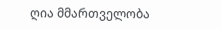ღია მმართველობა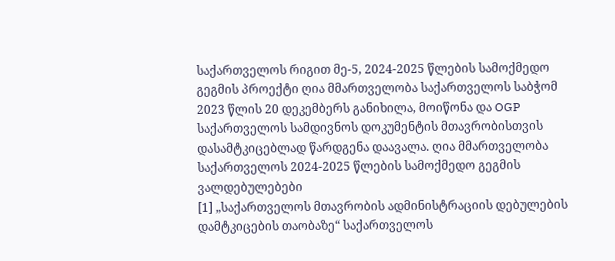საქართველოს რიგით მე-5, 2024-2025 წლების სამოქმედო გეგმის პროექტი ღია მმართველობა საქართველოს საბჭომ 2023 წლის 20 დეკემბერს განიხილა, მოიწონა და OGP საქართველოს სამდივნოს დოკუმენტის მთავრობისთვის დასამტკიცებლად წარდგენა დაავალა. ღია მმართველობა საქართველოს 2024-2025 წლების სამოქმედო გეგმის ვალდებულებები
[1] „საქართველოს მთავრობის ადმინისტრაციის დებულების დამტკიცების თაობაზე“ საქართველოს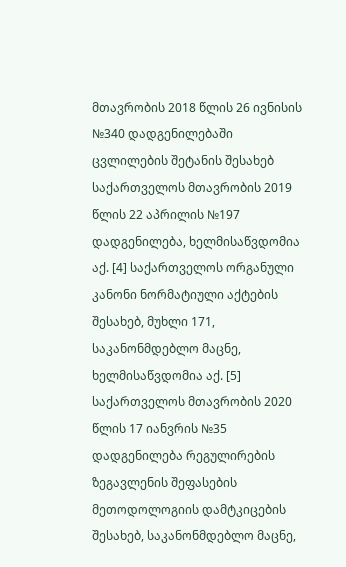მთავრობის 2018 წლის 26 ივნისის №340 დადგენილებაში ცვლილების შეტანის შესახებ საქართველოს მთავრობის 2019 წლის 22 აპრილის №197 დადგენილება, ხელმისაწვდომია აქ. [4] საქართველოს ორგანული კანონი ნორმატიული აქტების შესახებ, მუხლი 171, საკანონმდებლო მაცნე, ხელმისაწვდომია აქ. [5] საქართველოს მთავრობის 2020 წლის 17 იანვრის №35 დადგენილება რეგულირების ზეგავლენის შეფასების მეთოდოლოგიის დამტკიცების შესახებ, საკანონმდებლო მაცნე,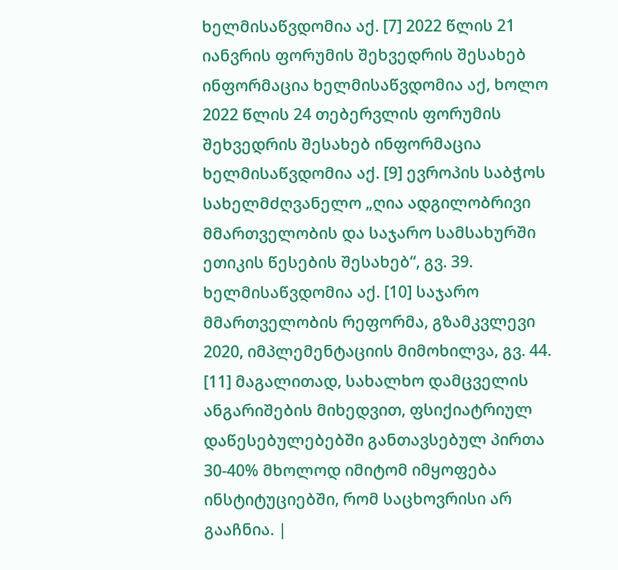ხელმისაწვდომია აქ. [7] 2022 წლის 21 იანვრის ფორუმის შეხვედრის შესახებ ინფორმაცია ხელმისაწვდომია აქ, ხოლო 2022 წლის 24 თებერვლის ფორუმის შეხვედრის შესახებ ინფორმაცია ხელმისაწვდომია აქ. [9] ევროპის საბჭოს სახელმძღვანელო „ღია ადგილობრივი მმართველობის და საჯარო სამსახურში ეთიკის წესების შესახებ“, გვ. 39. ხელმისაწვდომია აქ. [10] საჯარო მმართველობის რეფორმა, გზამკვლევი 2020, იმპლემენტაციის მიმოხილვა, გვ. 44. [11] მაგალითად, სახალხო დამცველის ანგარიშების მიხედვით, ფსიქიატრიულ დაწესებულებებში განთავსებულ პირთა 30-40% მხოლოდ იმიტომ იმყოფება ინსტიტუციებში, რომ საცხოვრისი არ გააჩნია. |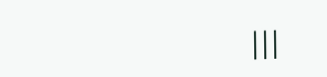|||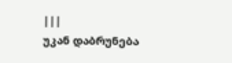|||
უკან დაბრუნება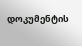დოკუმენტის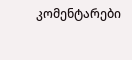კომენტარები